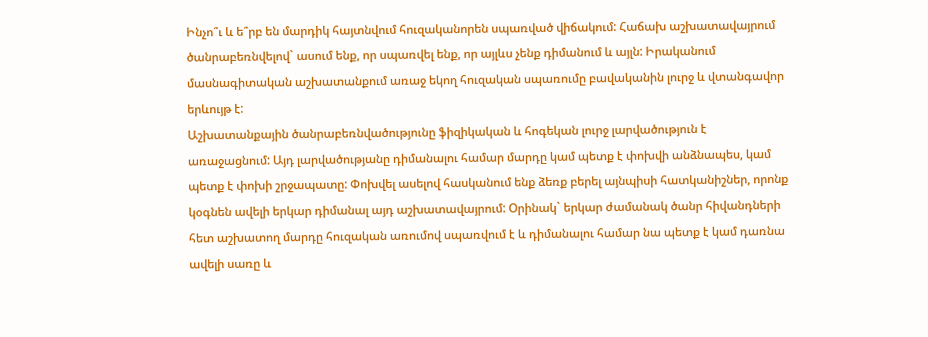Ինչո՞ւ և ե՞րբ են մարդիկ հայտնվում հուզականորեն սպառված վիճակում: Հաճախ աշխատավայրում ծանրաբեռնվելով` ասում ենք, որ սպառվել ենք, որ այլևս չենք դիմանում և այլն: Իրականում մասնագիտական աշխատանքում առաջ եկող հուզական սպառումը բավականին լուրջ և վտանգավոր երևույթ է:
Աշխատանքային ծանրաբեռնվածությունը ֆիզիկական և հոգեկան լուրջ լարվածություն է առաջացնում: Այդ լարվածությանը դիմանալու համար մարդը կամ պետք է փոխվի անձնապես, կամ պետք է փոխի շրջապատը: Փոխվել ասելով հասկանում ենք ձեռք բերել այնպիսի հատկանիշներ, որոնք կօգնեն ավելի երկար դիմանալ այդ աշխատավայրում: Օրինակ` երկար ժամանակ ծանր հիվանդների հետ աշխատող մարդը հուզական առումով սպառվում է և դիմանալու համար նա պետք է կամ դառնա ավելի սառը և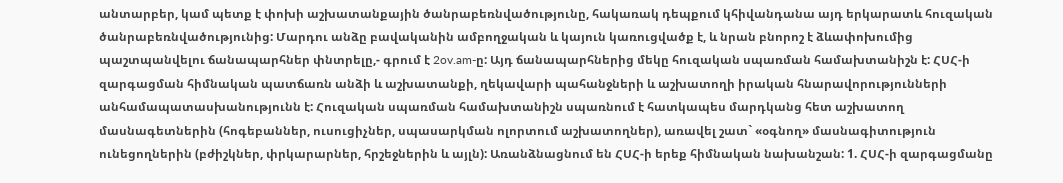անտարբեր, կամ պետք է փոխի աշխատանքային ծանրաբեռնվածությունը, հակառակ դեպքում կհիվանդանա այդ երկարատև հուզական ծանրաբեռնվածությունից: Մարդու անձը բավականին ամբողջական և կայուն կառուցվածք է, և նրան բնորոշ է ձևափոխումից պաշտպանվելու ճանապարհներ փնտրելը,- գրում է 2ov.am-ը: Այդ ճանապարհներից մեկը հուզական սպառման համախտանիշն է: ՀՍՀ-ի զարգացման հիմնական պատճառն անձի և աշխատանքի, ղեկավարի պահանջների և աշխատողի իրական հնարավորությունների անհամապատասխանությունն է: Հուզական սպառման համախտանիշն սպառնում է հատկապես մարդկանց հետ աշխատող մասնագետներին (հոգեբաններ, ուսուցիչներ, սպասարկման ոլորտում աշխատողներ), առավել շատ` «օգնող» մասնագիտություն ունեցողներին (բժիշկներ, փրկարարներ, հրշեջներին և այլն): Առանձնացնում են ՀՍՀ-ի երեք հիմնական նախանշան: 1. ՀՍՀ-ի զարգացմանը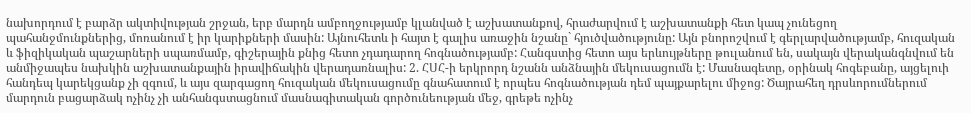նախորդում է բարձր ակտիվության շրջան, երբ մարդն ամբողջությամբ կլանված է աշխատանքով, հրաժարվում է աշխատանքի հետ կապ չունեցող պահանջմունքներից, մոռանում է իր կարիքների մասին: Այնուհետև ի հայտ է գալիս առաջին նշանը` հյուծվածությունը: Այն բնորոշվում է գերլարվածությամբ, հուզական և ֆիզիկական պաշարների սպառմամբ, գիշերային քնից հետո չդադարող հոգնածությամբ: Հանգստից հետո այս երևույթները թուլանում են, սակայն վերականգնվում են անմիջապես նախկին աշխատանքային իրավիճակին վերադառնալիս: 2. ՀՍՀ-ի երկրորդ նշանն անձնային մեկուսացումն է: Մասնագետը, օրինակ հոգեբանը, այցելուի հանդեպ կարեկցանք չի զգում, և այս զարգացող հուզական մեկուսացումը գնահատում է որպես հոգնածության դեմ պայքարելու միջոց: Ծայրահեղ դրսևորումներում մարդուն բացարձակ ոչինչ չի անհանգստացնում մասնագիտական գործունեության մեջ, գրեթե ոչինչ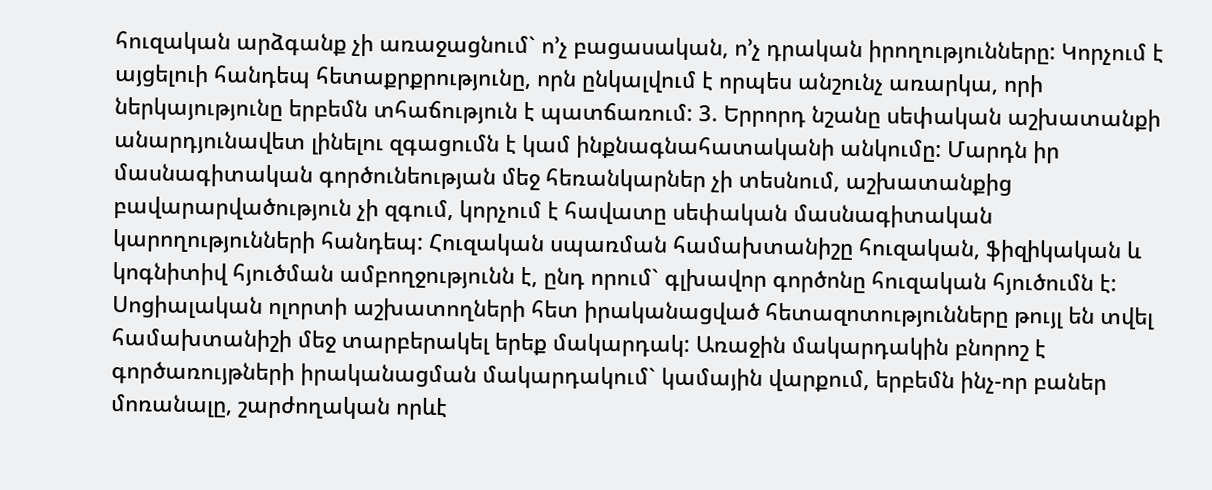հուզական արձգանք չի առաջացնում` ո’չ բացասական, ո’չ դրական իրողությունները: Կորչում է այցելուի հանդեպ հետաքրքրությունը, որն ընկալվում է որպես անշունչ առարկա, որի ներկայությունը երբեմն տհաճություն է պատճառում: 3. Երրորդ նշանը սեփական աշխատանքի անարդյունավետ լինելու զգացումն է կամ ինքնագնահատականի անկումը: Մարդն իր մասնագիտական գործունեության մեջ հեռանկարներ չի տեսնում, աշխատանքից բավարարվածություն չի զգում, կորչում է հավատը սեփական մասնագիտական կարողությունների հանդեպ: Հուզական սպառման համախտանիշը հուզական, ֆիզիկական և կոգնիտիվ հյուծման ամբողջությունն է, ընդ որում` գլխավոր գործոնը հուզական հյուծումն է: Սոցիալական ոլորտի աշխատողների հետ իրականացված հետազոտությունները թույլ են տվել համախտանիշի մեջ տարբերակել երեք մակարդակ: Առաջին մակարդակին բնորոշ է գործառույթների իրականացման մակարդակում` կամային վարքում, երբեմն ինչ-որ բաներ մոռանալը, շարժողական որևէ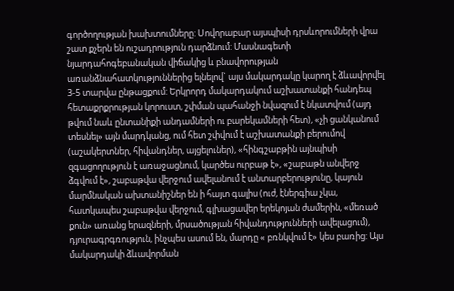գործողության խախտումները: Սովորաբար այսպիսի դրսևորումների վրա շատ քչերն են ուշադրություն դարձնում: Մասնագետի նյարդահոգեբանական վիճակից և բնավորության առանձնահատկություններից ելնելով` այս մակարդակը կարող է ձևավորվել 3-5 տարվա ընթացքում: Երկրորդ մակարդակում աշխատանքի հանդեպ հետաքրքրության կորուստ, շփման պահանջի նվազում է նկատվում (այդ թվում նաև ընտանիքի անդամների ու բարեկամների հետ), «չի ցանկանում տեսնել» այն մարդկանց, ում հետ շփվում է աշխատանքի բերումով (աշակերտներ, հիվանդներ, այցելուներ), «հինգշաբթին այնպիսի զգացողություն է առաջացնում, կարծես ուրբաթ է», «շաբաթն անվերջ ձգվում է», շաբաթվա վերջում ավելանում է անտարբերությունը, կայուն մարմնական ախտանիշներ են ի հայտ գալիս (ուժ, էներգիա չկա, հատկապես շաբաթվա վերջում, գլխացավեր երեկոյան ժամերին, «մեռած քուն» առանց երազների, մրսածության հիվանդությունների ավելացում), դյուրագրգռություն, ինչպես ասում են, մարդը « բռնկվում է» կես բառից: Այս մակարդակի ձևավորման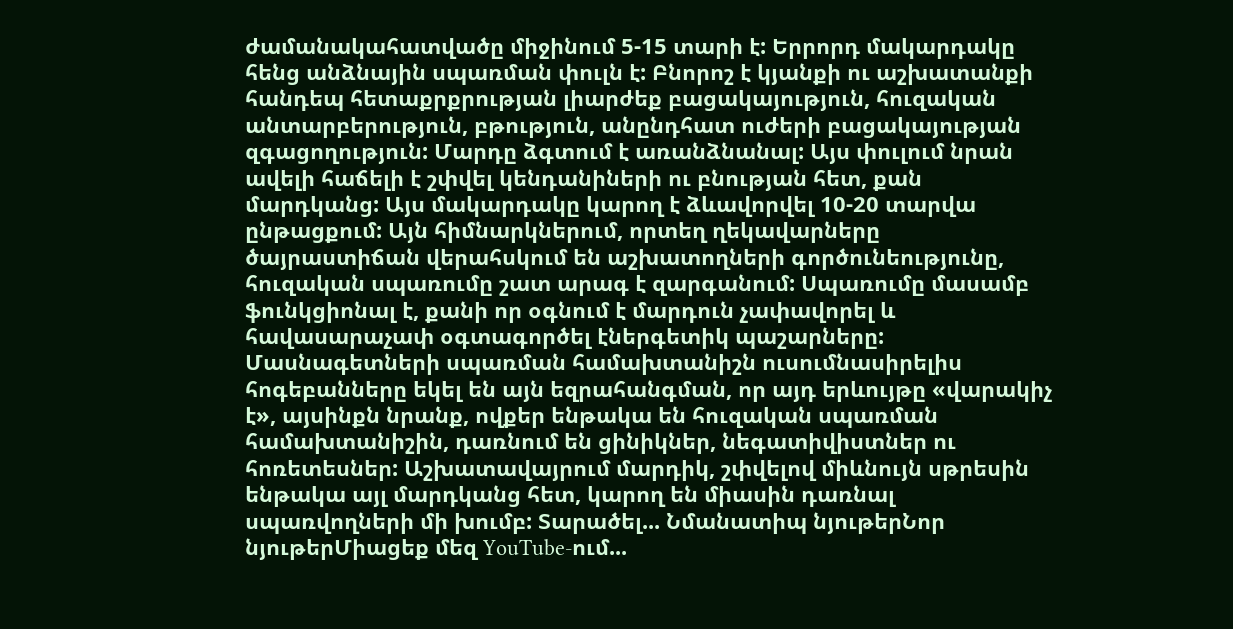ժամանակահատվածը միջինում 5-15 տարի է: Երրորդ մակարդակը հենց անձնային սպառման փուլն է: Բնորոշ է կյանքի ու աշխատանքի հանդեպ հետաքրքրության լիարժեք բացակայություն, հուզական անտարբերություն, բթություն, անընդհատ ուժերի բացակայության զգացողություն: Մարդը ձգտում է առանձնանալ: Այս փուլում նրան ավելի հաճելի է շփվել կենդանիների ու բնության հետ, քան մարդկանց: Այս մակարդակը կարող է ձևավորվել 10-20 տարվա ընթացքում: Այն հիմնարկներում, որտեղ ղեկավարները ծայրաստիճան վերահսկում են աշխատողների գործունեությունը, հուզական սպառումը շատ արագ է զարգանում: Սպառումը մասամբ ֆունկցիոնալ է, քանի որ օգնում է մարդուն չափավորել և հավասարաչափ օգտագործել էներգետիկ պաշարները: Մասնագետների սպառման համախտանիշն ուսումնասիրելիս հոգեբանները եկել են այն եզրահանգման, որ այդ երևույթը «վարակիչ է», այսինքն նրանք, ովքեր ենթակա են հուզական սպառման համախտանիշին, դառնում են ցինիկներ, նեգատիվիստներ ու հոռետեսներ: Աշխատավայրում մարդիկ, շփվելով միևնույն սթրեսին ենթակա այլ մարդկանց հետ, կարող են միասին դառնալ սպառվողների մի խումբ: Տարածել... Նմանատիպ նյութերՆոր նյութերՄիացեք մեզ YouTube-ում...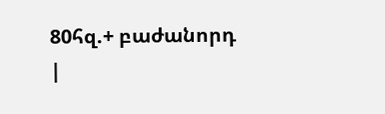80հզ.+ բաժանորդ
|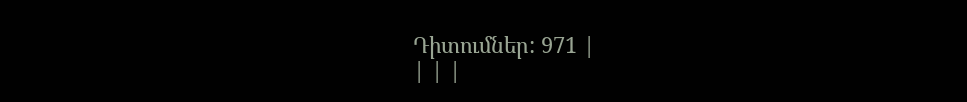Դիտումներ: 971 |
| | |